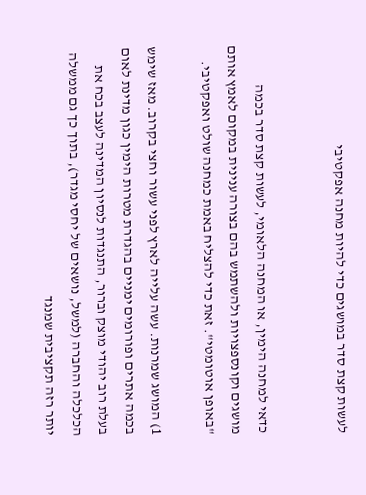לעשות קצת סדר במושגים כדי להיות מחנה אפקטיבי


כדאי למחנה הימין, או המחנה הלאומי, לעשות קצת סדר בכמה מושגים וקונספצויות ולהשתמש בהם בצורה ענינית במקום לאמץ אותם "באופן אוטומטי". זאת כדי להצליח באמת כמחנה שולט ואפקטיבי.

1) המושג שמרנות. עשה עלייה לארץ לפני עשור וחצי בקרוב. מאז שימש בכמה אתרים ופורומים ימניים בהגדרת מטרות הימין כגון מדינת לאום בעלת רוב יהודי מוצק וברור, התנגדות לנסיון המדינה לעצב בכח את הכלכלה והחברה (למשל, נושאים של יחסי מגדר), בתוך כך גם ממשלה יותר רזה תקציבית שמנגד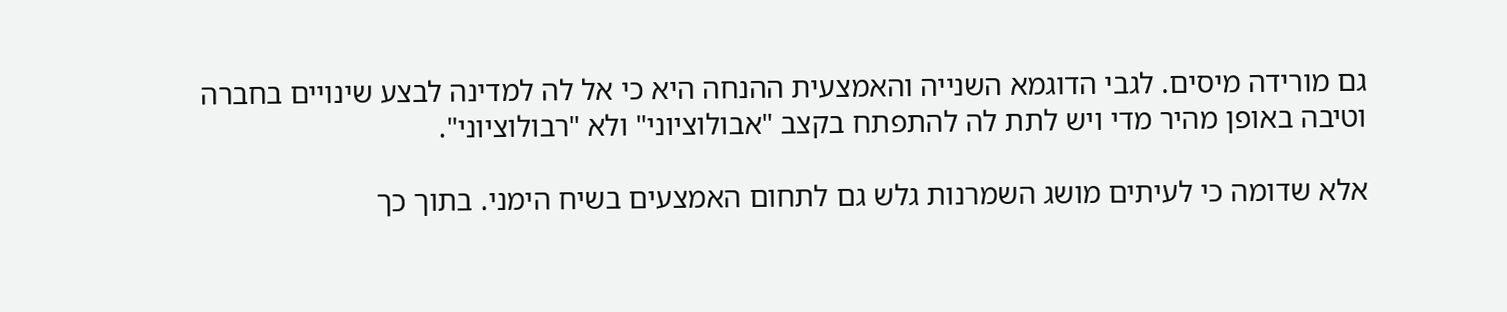גם מורידה מיסים. לגבי הדוגמא השנייה והאמצעית ההנחה היא כי אל לה למדינה לבצע שינויים בחברה וטיבה באופן מהיר מדי ויש לתת לה להתפתח בקצב "אבולוציוני" ולא "רבולוציוני".

אלא שדומה כי לעיתים מושג השמרנות גלש גם לתחום האמצעים בשיח הימני. בתוך כך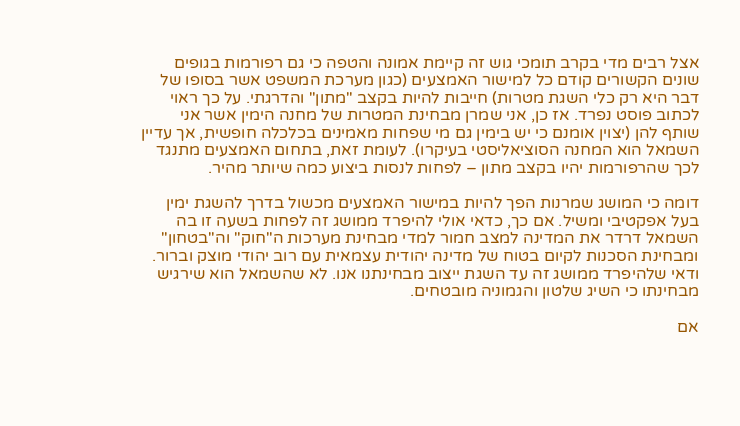אצל רבים מדי בקרב תומכי גוש זה קיימת אמונה והטפה כי גם רפורמות בגופים שונים הקשורים קודם כל למישור האמצעים (כגון מערכת המשפט אשר בסופו של דבר היא רק כלי השגת מטרות) חייבות להיות בקצב "מתון" והדרגתי. על כך ראוי לכתוב פוסט נפרד. אז כן, אני שמרן מבחינת המטרות של מחנה הימין אשר אני שותף להן (יצוין אומנם כי יש בימין גם מי שפחות מאמינים בכלכלה חופשית, אך עדיין השמאל הוא המחנה הסוציאליסטי בעיקרו). לעומת זאת, בתחום האמצעים מתנגד לכך שהרפורמות יהיו בקצב מתון – לפחות לנסות ביצוע כמה שיותר מהיר.

דומה כי המושג שמרנות הפך להיות במישור האמצעים מכשול בדרך להשגת ימין בעל אפקטיבי ומשיל. אם כך, כדאי אולי להיפרד ממושג זה לפחות בשעה זו בה השמאל דרדר את המדינה למצב חמור למדי מבחינת מערכות ה"חוק" וה"בטחון" ומבחינת הסכנות לקיום בטוח של מדינה יהודית עצמאית עם רוב יהודי מוצק וברור. ודאי שלהיפרד ממושג זה עד השגת ייצוב מבחינתנו אנו. לא שהשמאל הוא שירגיש מבחינתו כי השיג שלטון והגמוניה מובטחים.

אם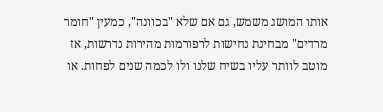אותו המושג משמש, גם אם שלא "בכוונה", כמעין "חומר מרדים" מבחינת נחישות לרפורמות מהירות נדרשות, אז מוטב לוותר עליו בשיח שלנו ולו לכמה שנים לפחות. או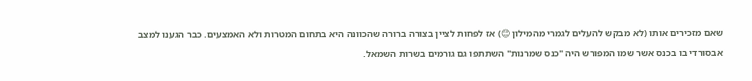שאם מזכירים אותו (לא מבקש להעלים לגמרי מהמילון 😊) אז לפחות לציין בצורה ברורה שהכוונה היא בתחום המטרות ולא האמצעים. כבר הגענו למצב אבסורדי בו בכנס אשר שמו המפורש היה "כנס שמרנות" השתתפו גם גורמים בשרות השמאל.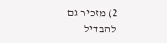2) מזכיר גם להבדיל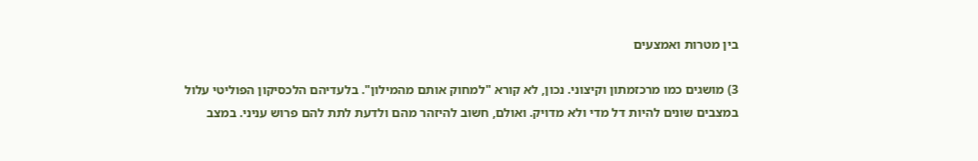בין מטרות ואמצעים

3) מושגים כמו מרכזמתון וקיצוני. נכון, לא קורא "למחוק אותם מהמילון". בלעדיהם הלכסיקון הפוליטי עלול במצבים שונים להיות דל מדי ולא מדויק. ואולם, חשוב להיזהר מהם ולדעת לתת להם פרוש עניני. במצב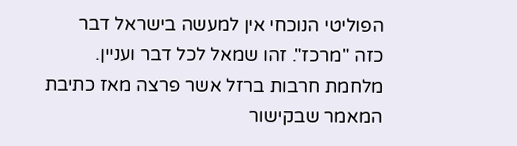הפוליטי הנוכחי אין למעשה בישראל דבר כזה "מרכז". זהו שמאל לכל דבר ועניין. מלחמת חרבות ברזל אשר פרצה מאז כתיבת המאמר שבקישור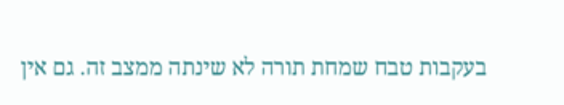בעקבות טבח שמחת תורה לא שינתה ממצב זה. גם אין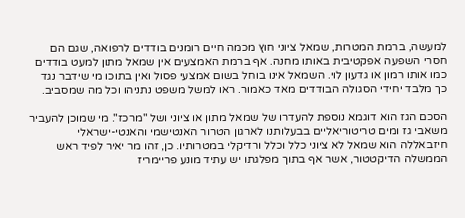למעשה, ברמת המטרות, שמאל ציוני חוץ מכמה חיים רומנים בודדים לרפואה, שגם הם חסרי השפעה אפקטיבית באותו מחנה. אף ברמת האמצעים אין שמאל מתון למעט בודדים כמו אותו רמון או גדעון לוי. השמאל אינו בוחל בשום אמצעי פסול ואין בתוכו מי שידבר נגד כך מלבד יחידי הסגולה הבודדים מאד כאמור. ראו למשל משפט נתניהו וכל מה שמסביב.

הסכם הגז הוא דוגמא נוספת להעדרו של שמאל מתון או ציוני ושל "מרכז". מי שמוכן להעביר משאבי גז ומים טריטוריאליים בבעלותנו לארגון הטרור האנטישמי והאנטי-ישראלי חיזבאללה הוא שמאל לא ציוני כלל וכלל ורדיקלי במטרותיו. כן, זהו מר יאיר לפיד ראש הממשלה הדיקטטור, אשר אף בתוך מפלגתו יש עתיד מונע פריימריז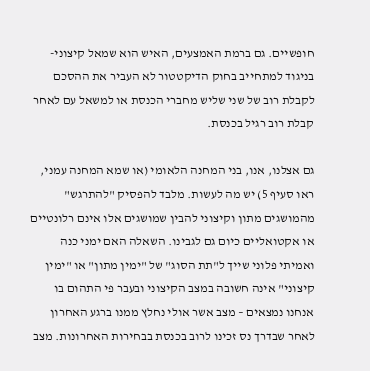חופשיים. גם ברמת האמצעים, האיש הוא שמאל קיצוני- בניגוד למתחייב בחוק הדיקטטור לא העביר את ההסכם לקבלת רוב של שני שליש מחברי הכנסת או למשאל עם לאחר קבלת רוב רגיל בכנסת.

גם אצלנו, אנו, בני המחנה הלאומי (או שמא המחנה עמני, ראו סעיף 5) יש מה לעשות. מלבד להפסיק "להתרגש" מהמושגים מתון וקיצוני להבין שמושגים אלו אינם רלונטיים או אקטואליים כיום גם לגבינו. השאלה האם ימני כנה ואמיתי פלוני שייך ל"תת הסוג" של "ימין מתון" או "ימין קיצוני" אינה חשובה במצב הקיצוני ובעבר פי התהום בו אנחנו נמצאים – מצב אשר אולי נחלץ ממנו ברגע האחרון לאחר שבדרך נס זכינו לרוב בכנסת בבחירות האחרונות. מצב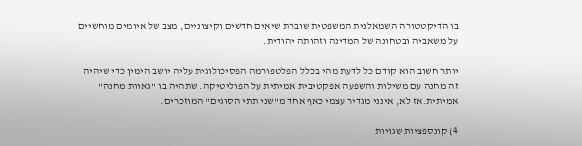בו הדיקטטורה השמאלנית המשפטית שוברת שיאים חדשים וקיצוניים, מצב של איומים מוחשיים על משאביה ובטחונה של המדינה וזהותה יהודית.

יותר חשוב הוא קודם כל לדעת מהי בכלל הפלטפורמה הפסיכולוגית עליה יושב הימין כדי שיהיה זה מחנה עם משילות והשפעה אפקטיבית אמיתית על הפוליטיקה. שתהיה בו "גאוות מחנה" אמיתית.אז לא, אינני מגדיר עצמי כאף אחד מ"שני תתי הסוגים" המוזכרים.

4) קונספציות שגויות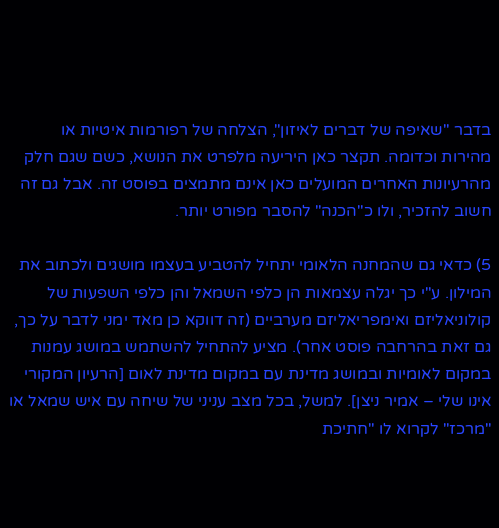בדבר "שאיפה של דברים לאיזון", הצלחה של רפורמות איטיות או מהירות וכדומה. תקצר כאן היריעה מלפרט את הנושא, כשם שגם חלק מהרעיונות האחרים המועלים כאן אינם מתמצים בפוסט זה. אבל גם זה חשוב להזכיר, ולו כ"הכנה" להסבר מפורט יותר.

5) כדאי גם שהמחנה הלאומי יתחיל להטביע בעצמו מושגים ולכתוב את המילון. ע"י כך יגלה עצמאות הן כלפי השמאל והן כלפי השפעות של קולוניאליזם ואימפריאליזם מערביים (זה דווקא כן מאד ימני לדבר על כך, גם זאת בהרחבה פוסט אחר). מציע להתחיל להשתמש במושג עמנות במקום לאומיות ובמושג מדינת עם במקום מדינת לאום [הרעיון המקורי אינו שלי – אמיר ניצן]. למשל, בכל מצב עניני של שיחה עם איש שמאל או "מרכז" לקרוא לו "חתיכת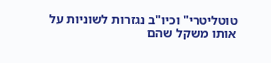טוטליטרי" וכיו"ב נגזרות לשוניות על אותו משקל שהם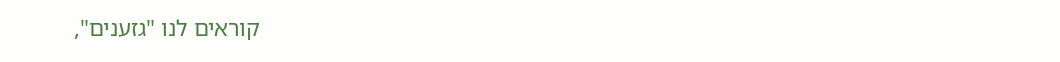קוראים לנו "גזענים",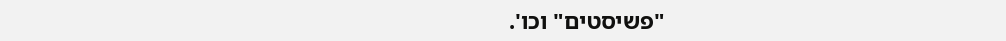"פשיסטים" וכו'.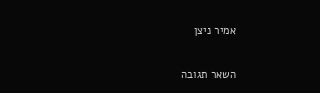אמיר ניצן

השאר תגובה